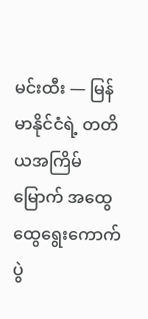မင်းထီး — မြန်မာနိုင်ငံရဲ့ တတိယအကြိမ်မြောက် အထွေထွေရွေးကောက်ပွဲ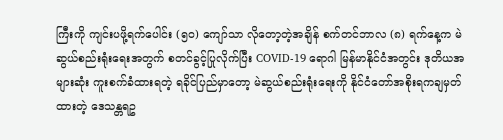ကြီးကို ကျင်းပဖို့ရက်ပေါင်း (၅၀) ကျော်သာ လိုတော့တဲ့အချိန် စက်တင်ဘာလ (၈) ရက်နေ့က မဲဆွယ်စည်းရုံးရေးအတွက် စတင်ခွင့်ပြုလိုက်ပြီး COVID-19 ရောဂါ မြန်မာနိုင်ငံအတွင်း ဒုတိယအများဆုံး ကူးစက်ခံထားရတဲ့ ရခိုင်ပြည်မှာတော့ မဲဆွယ်စည်းရုံးရေးကို နိုင်ငံတော်အစိုးရကချမှတ်ထားတဲ့ ဒေသန္တရဥ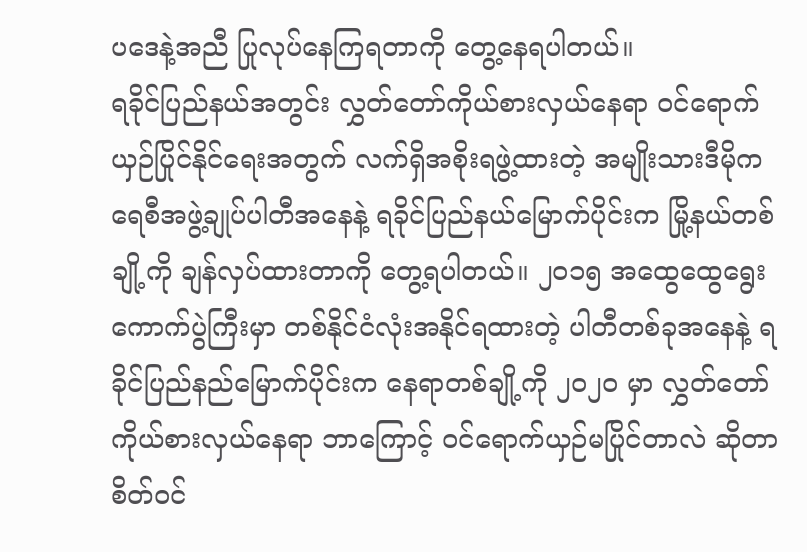ပဒေနဲ့အညီ ပြုလုပ်နေကြရတာကို တွေ့နေရပါတယ်။
ရခိုင်ပြည်နယ်အတွင်း လွှတ်တော်ကိုယ်စားလှယ်နေရာ ဝင်ရောက်ယှဉ်ပြိုင်နိုင်ရေးအတွက် လက်ရှိအစိုးရဖွဲ့ထားတဲ့ အမျိုးသားဒီမိုကရေစီအဖွဲ့ချုပ်ပါတီအနေနဲ့ ရခိုင်ပြည်နယ်မြောက်ပိုင်းက မြို့နယ်တစ်ချို့ကို ချန်လှပ်ထားတာကို တွေ့ရပါတယ်။ ၂၀၁၅ အထွေထွေရွေးကောက်ပွဲကြီးမှာ တစ်နိုင်ငံလုံးအနိုင်ရထားတဲ့ ပါတီတစ်ခုအနေနဲ့ ရခိုင်ပြည်နည်မြောက်ပိုင်းက နေရာတစ်ချို့ကို ၂၀၂၀ မှာ လွှတ်တော်ကိုယ်စားလှယ်နေရာ ဘာကြောင့် ဝင်ရောက်ယှဉ်မပြိုင်တာလဲ ဆိုတာ စိတ်ဝင်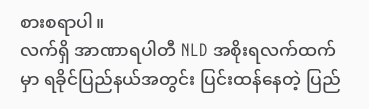စားစရာပါ။
လက်ရှိ အာဏာရပါတီ NLD အစိုးရလက်ထက်မှာ ရခိုင်ပြည်နယ်အတွင်း ပြင်းထန်နေတဲ့ ပြည်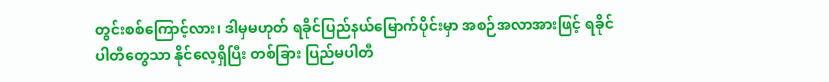တွင်းစစ်ကြောင့်လား၊ ဒါမှမဟုတ် ရခိုင်ပြည်နယ်မြောက်ပိုင်းမှာ အစဉ်အလာအားဖြင့် ရခိုင်ပါတီတွေသာ နိုင်လေ့ရှိပြီး တစ်ခြား ပြည်မပါတီ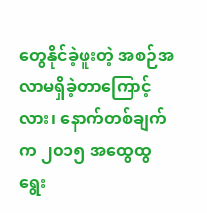တွေနိုင်ခဲ့ဖူးတဲ့ အစဉ်အလာမရှိခဲ့တာကြောင့်လား၊ နောက်တစ်ချက်က ၂၀၁၅ အထွေထွရွေး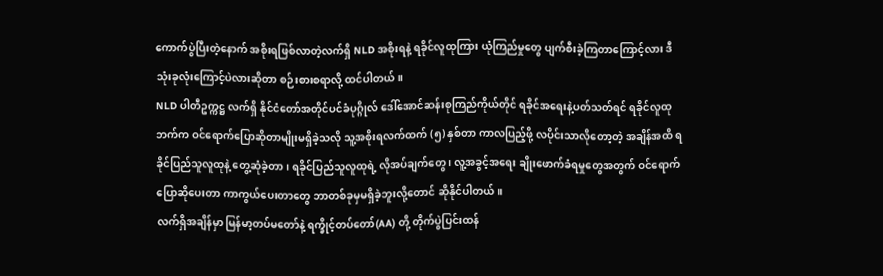ကောက်ပွဲပြီးတဲ့နောက် အစိုးရဖြစ်လာတဲ့လက်ရှိ NLD အစိုးရနဲ့ ရခိုင်လူထုကြား ယုံကြည်မှုတွေ ပျက်စီးခဲ့ကြတာကြောင့်လား ဒီသုံးခုလုံးကြောင့်ပဲလားဆိုတာ စဉ်းစားစရာလို့ ထင်ပါတယ်။
NLD ပါတီဥက္ကဋ္ဌ လက်ရှိ နိုင်ငံတော်အတိုင်ပင်ခံပုဂ္ဂိုလ် ဒေါ်အောင်ဆန်းစုကြည်ကိုယ်တိုင် ရခိုင်အရေးနဲ့ပတ်သတ်ရင် ရခိုင်လူထုဘက်က ဝင်ရောက်ပြောဆိုတာမျိုးမရှိခဲ့သလို သူ့အစိုးရလက်ထက် (၅) နှစ်တာ ကာလပြည့်ဖို့ လပိုင်းသာလိုတော့တဲ့ အချိန်အထိ ရခိုင်ပြည်သူလူထုနဲ့ တွေ့ဆုံခဲ့တာ၊ ရခိုင်ပြည်သူလူထုရဲ့ လိုအပ်ချက်တွေ ၊ လူ့အခွင့်အရေး ချိုးဖောက်ခံရမှုတွေအတွက် ဝင်ရောက်ပြောဆိုပေးတာ ကာကွယ်ပေးတာတွေ ဘာတစ်ခုမှမရှိခဲ့ဘူးလို့တောင် ဆိုနိုင်ပါတယ်။
လက်ရှိအချိန်မှာ မြန်မာ့တပ်မတော်နဲ့ ရက္ခိုင့်တပ်တော်(AA) တို့ တိုက်ပွဲပြင်းထန်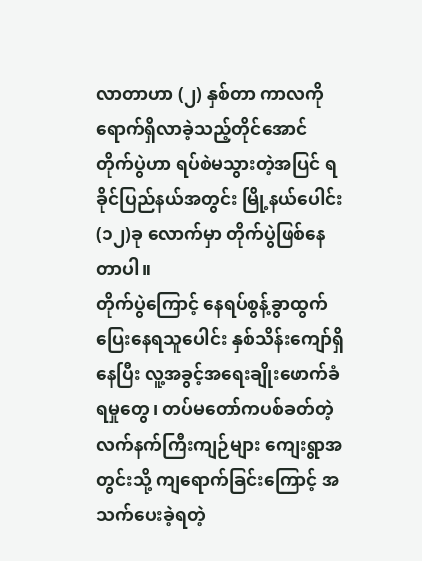လာတာဟာ (၂) နှစ်တာ ကာလကို ရောက်ရှိလာခဲ့သည့်တိုင်အောင် တိုက်ပွဲဟာ ရပ်စဲမသွားတဲ့အပြင် ရခိုင်ပြည်နယ်အတွင်း မြို့နယ်ပေါင်း (၁၂)ခု လောက်မှာ တိုက်ပွဲဖြစ်နေတာပါ။
တိုက်ပွဲကြောင့် နေရပ်စွန့်ခွာထွက်ပြေးနေရသူပေါင်း နှစ်သိန်းကျော်ရှိနေပြီး လူ့အခွင့်အရေးချိုးဖောက်ခံရမှုတွေ၊ တပ်မတော်ကပစ်ခတ်တဲ့ လက်နက်ကြီးကျဉ်များ ကျေးရွာအတွင်းသို့ ကျရောက်ခြင်းကြောင့် အသက်ပေးခဲ့ရတဲ့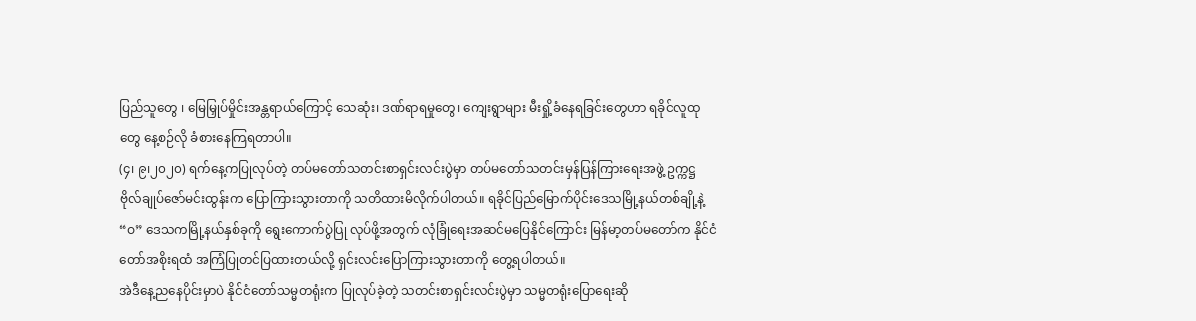ပြည်သူတွေ ၊ မြေမြှုပ်မှိုင်းအန္တရာယ်ကြောင့် သေဆုံး၊ ဒဏ်ရာရမှုတွေ၊ ကျေးရွာများ မီးရှို့ခံနေရခြင်းတွေဟာ ရခိုင်လူထုတွေ နေ့စဉ်လို ခံစားနေကြရတာပါ။
(၄၊ ၉၊၂၀၂၀) ရက်နေ့ကပြုလုပ်တဲ့ တပ်မတော်သတင်းစာရှင်းလင်းပွဲမှာ တပ်မတော်သတင်းမှန်ပြန်ကြားရေးအဖွဲ့ ဥက္ကဋ္ဌ ဗိုလ်ချုပ်ဇော်မင်းထွန်းက ပြောကြားသွားတာကို သတိထားမိလိုက်ပါတယ်။ ရခိုင်ပြည်မြောက်ပိုင်းဒေသမြို့နယ်တစ်ချို့နဲ့ “ဝ” ဒေသကမြို့နယ်နှစ်ခုကို ရွေးကောက်ပွဲပြု လုပ်ဖို့အတွက် လုံခြုံရေးအဆင်မပြေနိုင်ကြောင်း မြန်မာ့တပ်မတော်က နိုင်ငံတော်အစိုးရထံ အကြံပြုတင်ပြထားတယ်လို့ ရှင်းလင်းပြောကြားသွားတာကို တွေ့ရပါတယ်။
အဲဒီနေ့ညနေပိုင်းမှာပဲ နိုင်ငံတော်သမ္မတရုံးက ပြုလုပ်ခဲ့တဲ့ သတင်းစာရှင်းလင်းပွဲမှာ သမ္မတရုံးပြောရေးဆို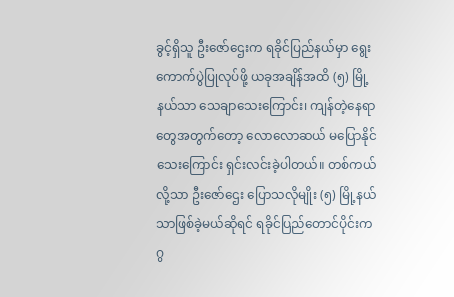ခွင့်ရှိသူ ဦးဇော်ဌေးက ရခိုင်ပြည်နယ်မှာ ရွေးကောက်ပွဲပြုလုပ်ဖို့ ယခုအချိန်အထိ (၅) မြို့နယ်သာ သေချာသေးကြောင်း၊ ကျန်တဲ့နေရာတွေအတွက်တော့ လောလောဆယ် မပြောနိုင်သေးကြောင်း ရှင်းလင်းခဲ့ပါတယ်။ တစ်ကယ်လို့သာ ဦးဇော်ဌေး ပြောသလိုမျိုး (၅) မြို့နယ်သာဖြစ်ခဲ့မယ်ဆိုရင် ရခိုင်ပြည်တောင်ပိုင်းက ဂွ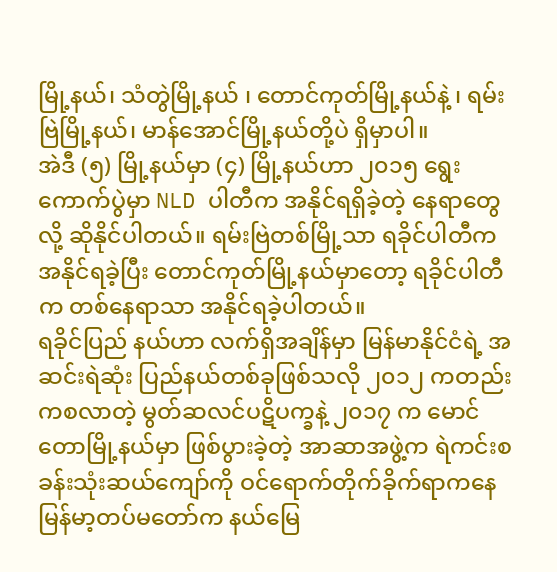မြို့နယ်၊ သံတွဲမြို့နယ် ၊ တောင်ကုတ်မြို့နယ်နဲ့ ၊ ရမ်းဗြဲမြို့နယ်၊ မာန်အောင်မြို့နယ်တို့ပဲ ရှိမှာပါ။
အဲဒီ (၅) မြို့နယ်မှာ (၄) မြို့နယ်ဟာ ၂၀၁၅ ရွေးကောက်ပွဲမှာ NLD ပါတီက အနိုင်ရရှိခဲ့တဲ့ နေရာတွေလို့ ဆိုနိုင်ပါတယ်။ ရမ်းဗြဲတစ်မြို့သာ ရခိုင်ပါတီက အနိုင်ရခဲ့ပြီး တောင်ကုတ်မြို့နယ်မှာတော့ ရခိုင်ပါတီက တစ်နေရာသာ အနိုင်ရခဲ့ပါတယ်။
ရခိုင်ပြည် နယ်ဟာ လက်ရှိအချိန်မှာ မြန်မာနိုင်ငံရဲ့ အဆင်းရဲဆုံး ပြည်နယ်တစ်ခုဖြစ်သလို ၂၀၁၂ ကတည်းကစလာတဲ့ မွတ်ဆလင်ပဋိပက္ခနဲ့ ၂၀၁၇ က မောင်တောမြို့နယ်မှာ ဖြစ်ပွားခဲ့တဲ့ အာဆာအဖွဲ့က ရဲကင်းစခန်းသုံးဆယ်ကျော်ကို ဝင်ရောက်တိုက်ခိုက်ရာကနေ မြန်မာ့တပ်မတော်က နယ်မြေ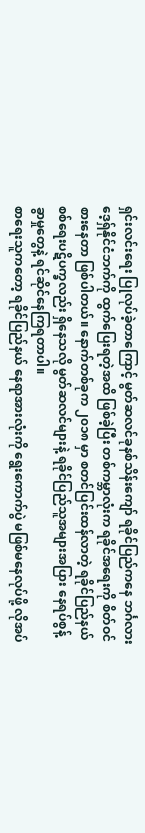ရှင်းလင်းရေး ပြုလုပ်ခဲ့တာကြောင့် မွတ်ဆလင်ခုနစ်သိန်းကျော် ရခိုင်ပြည်ကနေ ဘင်္ဂလားဒေ့ရှ်နိုင်ငံဘက်ကို ထွက်ပြေးရတဲ့အထိ ဖြစ်ခဲ့ပြီး တစ်ကမ္ဘာလုံးက ရခိုင်အရေးကို စိတ်ဝင်စားနေတာ ဖြစ်ပါတယ်။ နောက်တစ်ခုက ၂၀၁၈ မှာ စတင်ပြင်းထန်လာတဲ့ ရခိုင်ပြည်နယ် စစ်ရေးပဋိပက္ခလည်း ရှိနေသလို မွတ်ဆလင်များနဲ့ ရခိုင်ပြည်သူအများအပြား နေရပ်စွန့်ခွာမှုတွေနဲ့ ရင်ဆိုင်နေကြရတာပါ။
စာရေးသူကတော့ ရခိုင်ပြည်နယ် နေရာအားလုံးကို ရွေးကောက်ပွဲ မဖြစ်မနေလုပ်ဖို့ လိုအပ်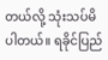တယ်လို့ သုံးသပ်မိပါတယ်။ ရခိုင်ပြည်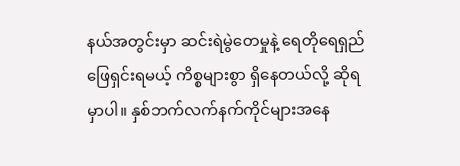နယ်အတွင်းမှာ ဆင်းရဲမွဲတေမှုနဲ့ ရေတိုရေရှည် ဖြေရှင်းရမယ့် ကိစ္စများစွာ ရှိနေတယ်လို့ ဆိုရမှာပါ။ နှစ်ဘက်လက်နက်ကိုင်များအနေ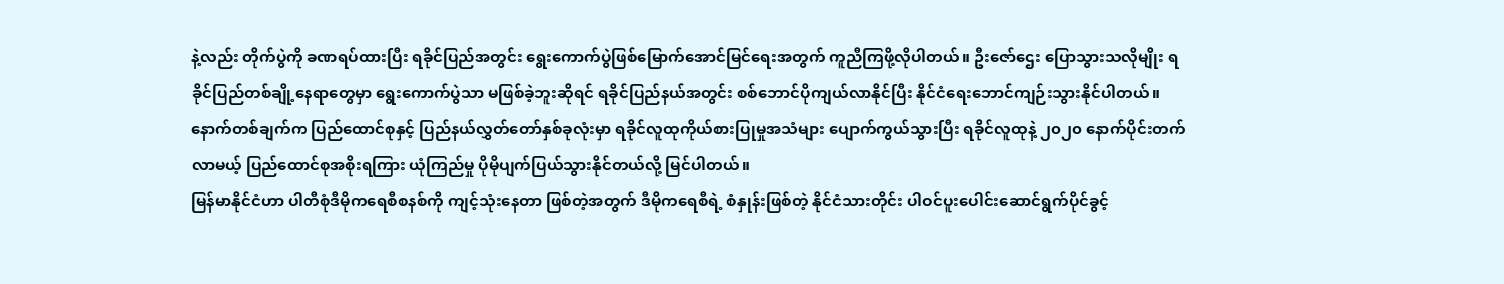နဲ့လည်း တိုက်ပွဲကို ခဏရပ်ထားပြီး ရခိုင်ပြည်အတွင်း ရွေးကောက်ပွဲဖြစ်မြောက်အောင်မြင်ရေးအတွက် ကူညီကြဖို့လိုပါတယ်။ ဦးဇော်ဌေး ပြောသွားသလိုမျိုး ရခိုင်ပြည်တစ်ချို့နေရာတွေမှာ ရွေးကောက်ပွဲသာ မဖြစ်ခဲ့ဘူးဆိုရင် ရခိုင်ပြည်နယ်အတွင်း စစ်ဘောင်ပိုကျယ်လာနိုင်ပြီး နိုင်ငံရေးဘောင်ကျဉ်းသွားနိုင်ပါတယ်။
နောက်တစ်ချက်က ပြည်ထောင်စုနှင့် ပြည်နယ်လွှတ်တော်နှစ်ခုလုံးမှာ ရခိုင်လူထုကိုယ်စားပြုမှုအသံများ ပျောက်ကွယ်သွားပြီး ရခိုင်လူထုနဲ့ ၂၀၂၀ နောက်ပိုင်းတက်လာမယ့် ပြည်ထောင်စုအစိုးရကြား ယုံကြည်မှု ပိုမိုပျက်ပြယ်သွားနိုင်တယ်လို့ မြင်ပါတယ်။
မြန်မာနိုင်ငံဟာ ပါတီစုံဒီမိုကရေစီစနစ်ကို ကျင့်သုံးနေတာ ဖြစ်တဲ့အတွက် ဒီမိုကရေစီရဲ့ စံနှုန်းဖြစ်တဲ့ နိုင်ငံသားတိုင်း ပါဝင်ပူးပေါင်းဆောင်ရွက်ပိုင်ခွင့်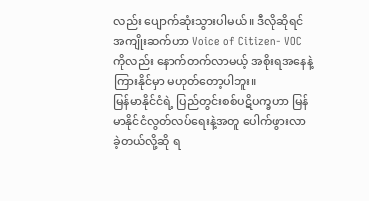လည်း ပျောက်ဆုံးသွားပါမယ်။ ဒီလိုဆိုရင် အကျိုးဆက်ဟာ Voice of Citizen- VOC ကိုလည်း နောက်တက်လာမယ့် အစိုးရအနေနဲ့ ကြားနိုင်မှာ မဟုတ်တော့ပါဘူး။
မြန်မာနိုင်ငံရဲ့ ပြည်တွင်းစစ်ပဋိပက္ခဟာ မြန်မာနိုင်ငံလွတ်လပ်ရေးနဲ့အတူ ပေါက်ဖွားလာခဲ့တယ်လို့ဆို ရ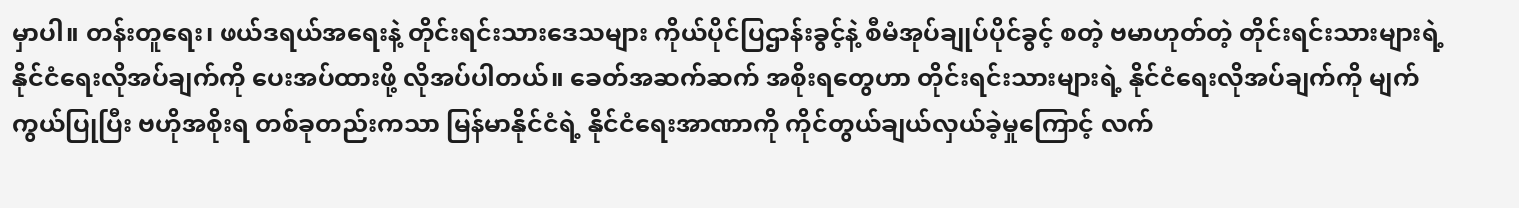မှာပါ။ တန်းတူရေး၊ ဖယ်ဒရယ်အရေးနဲ့ တိုင်းရင်းသားဒေသများ ကိုယ်ပိုင်ပြဌာန်းခွင့်နဲ့ စီမံအုပ်ချုပ်ပိုင်ခွင့် စတဲ့ ဗမာဟုတ်တဲ့ တိုင်းရင်းသားများရဲ့ နိုင်ငံရေးလိုအပ်ချက်ကို ပေးအပ်ထားဖို့ လိုအပ်ပါတယ်။ ခေတ်အဆက်ဆက် အစိုးရတွေဟာ တိုင်းရင်းသားများရဲ့ နိုင်ငံရေးလိုအပ်ချက်ကို မျက်ကွယ်ပြုပြီး ဗဟိုအစိုးရ တစ်ခုတည်းကသာ မြန်မာနိုင်ငံရဲ့ နိုင်ငံရေးအာဏာကို ကိုင်တွယ်ချယ်လှယ်ခဲ့မှုကြောင့် လက်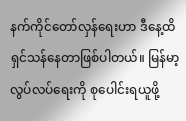နက်ကိုင်တော်လှန်ရေးဟာ ဒီနေ့ထိ ရှင်သန်နေတာဖြစ်ပါတယ်။ မြန်မာ့လွပ်လပ်ရေးကို စုပေါင်းရယူဖို့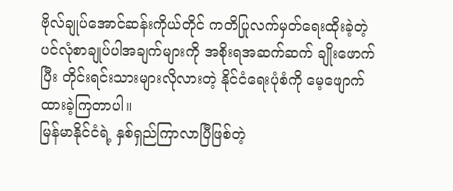ဗိုလ်ချုပ်အောင်ဆန်းကိုယ်တိုင် ကတိပြုလက်မှတ်ရေးထိုးခဲ့တဲ့ ပင်လုံစာချုပ်ပါအချက်များကို အစိုးရအဆက်ဆက် ချိုးဖောက်ပြီး တိုင်းရင်းသားများလိုလားတဲ့ နိုင်ငံရေးပုံစံကို မေ့ဖျောက်ထားခဲ့ကြတာပါ။
မြန်မာနိုင်ငံရဲ့ နှစ်ရှည်ကြာလာပြီဖြစ်တဲ့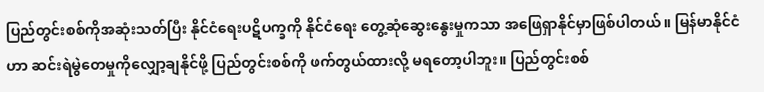ပြည်တွင်းစစ်ကိုအဆုံးသတ်ပြီး နိုင်ငံရေးပဋိပက္ခကို နိုင်ငံရေး တွေ့ဆုံဆွေးနွေးမှုကသာ အဖြေရှာနိုင်မှာဖြစ်ပါတယ်။ မြန်မာနိုင်ငံဟာ ဆင်းရဲမွဲတေမှုကိုလျှော့ချနိုင်ဖို့ ပြည်တွင်းစစ်ကို ဖက်တွယ်ထားလို့ မရတော့ပါဘူး။ ပြည်တွင်းစစ်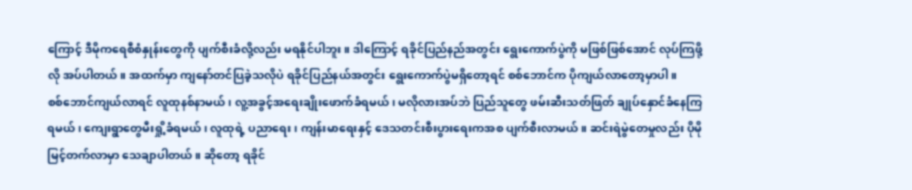ကြောင့် ဒီမိုကရေစီစံနှုန်းတွေကို ပျက်စီးခံလို့လည်း မရနိုင်ပါဘူး။ ဒါကြောင့် ရခိုင်ပြည်နည်အတွင်း ရွေးကောက်ပွဲကို မဖြစ်ဖြစ်အောင် လုပ်ကြဖို့လို အပ်ပါတယ်။ အထက်မှာ ကျနော်တင်ပြခဲ့သလိုပဲ ရခိုင်ပြည်နယ်အတွင်း ရွေးကောက်ပွဲမရှိတော့ရင် စစ်ဘောင်က ပိုကျယ်လာတော့မှာပါ။
စစ်ဘောင်ကျယ်လာရင် လူထုနစ်နာမယ်၊ လူ့အခွင့်အရေးချိုးဖောက်ခံရမယ်၊ မလိုလားအပ်ဘဲ ပြည်သူတွေ ဖမ်းဆီးသတ်ဖြတ် ချုပ်နှောင်ခံနေကြရမယ်၊ ကျေးရွာတွေမီးရှို့ခံရမယ်၊ လူထုရဲ့ ပညာရေး၊ ကျန်းမာရေးနှင့် ဒေသတင်းစီးပွားရေးကအစ ပျက်စီးလာမယ်။ ဆင်းရဲမွဲတေမှုလည်း ပိုမိုမြင့်တက်လာမှာ သေချာပါတယ်။ ဆိုတော့ ရခိုင်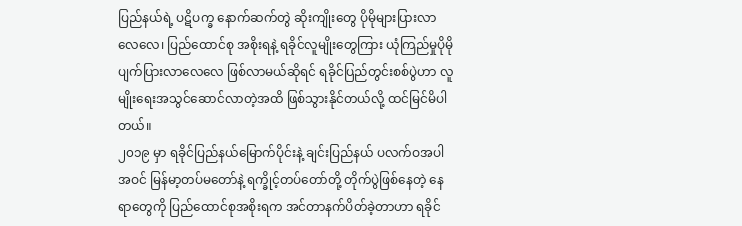ပြည်နယ်ရဲ့ ပဋိပက္ခ နောက်ဆက်တွဲ ဆိုးကျိုးတွေ ပိုမိုများပြားလာလေလေ၊ ပြည်ထောင်စု အစိုးရနဲ့ ရခိုင်လူမျိုးတွေကြား ယုံကြည်မှုပိုမို ပျက်ပြားလာလေလေ ဖြစ်လာမယ်ဆိုရင် ရခိုင်ပြည်တွင်းစစ်ပွဲဟာ လူမျိုးရေးအသွင်ဆောင်လာတဲ့အထိ ဖြစ်သွားနိုင်တယ်လို့ ထင်မြင်မိပါတယ်။
၂၀၁၉ မှာ ရခိုင်ပြည်နယ်မြောက်ပိုင်းနဲ့ ချင်းပြည်နယ် ပလက်ဝအပါအဝင် မြန်မာ့တပ်မတော်နဲ့ ရက္ခိုင့်တပ်တော်တို့ တိုက်ပွဲဖြစ်နေတဲ့ နေရာတွေကို ပြည်ထောင်စုအစိုးရက အင်တာနက်ပိတ်ခဲ့တာဟာ ရခိုင်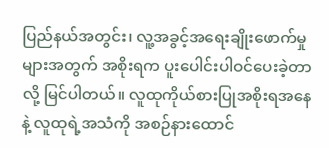ပြည်နယ်အတွင်း၊ လူ့အခွင့်အရေးချိုးဖောက်မှုများအတွက် အစိုးရက ပူးပေါင်းပါဝင်ပေးခဲ့တာလို့ မြင်ပါတယ်။ လူထုကိုယ်စားပြုအစိုးရအနေနဲ့ လူထုရဲ့အသံကို အစဉ်နားထောင်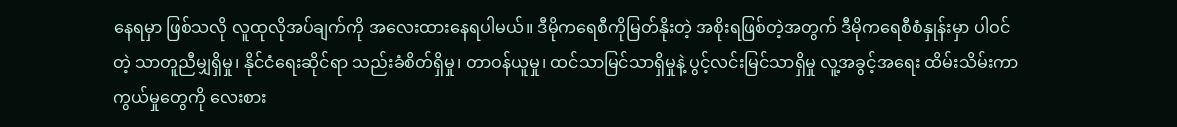နေရမှာ ဖြစ်သလို လူထုလိုအပ်ချက်ကို အလေးထားနေရပါမယ်။ ဒီမိုကရေစီကိုမြတ်နိုးတဲ့ အစိုးရဖြစ်တဲ့အတွက် ဒီမိုကရေစီစံနှုန်းမှာ ပါဝင်တဲ့ သာတူညီမျှရှိမှု၊ နိုင်ငံရေးဆိုင်ရာ သည်းခံစိတ်ရှိမှု၊ တာဝန်ယူမှု၊ ထင်သာမြင်သာရှိမှုနဲ့ ပွင့်လင်းမြင်သာရှိမှု လူ့အခွင့်အရေး ထိမ်းသိမ်းကာကွယ်မှုတွေကို လေးစား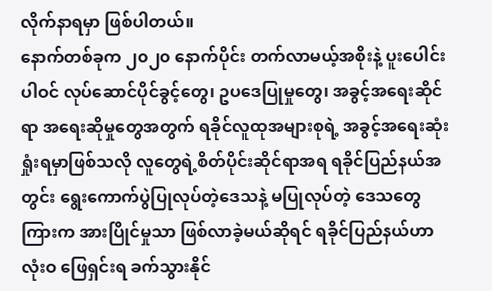လိုက်နာရမှာ ဖြစ်ပါတယ်။
နောက်တစ်ခုက ၂၀၂၀ နောက်ပိုင်း တက်လာမယ့်အစိုးနဲ့ ပူးပေါင်းပါဝင် လုပ်ဆောင်ပိုင်ခွင့်တွေ၊ ဥပဒေပြုမှုတွေ၊ အခွင့်အရေးဆိုင်ရာ အရေးဆိုမှုတွေအတွက် ရခိုင်လူထုအများစုရဲ့ အခွင့်အရေးဆုံးရှုံးရမှာဖြစ်သလို လူတွေရဲ့စိတ်ပိုင်းဆိုင်ရာအရ ရခိုင်ပြည်နယ်အတွင်း ရွေးကောက်ပွဲပြုလုပ်တဲ့ဒေသနဲ့ မပြုလုပ်တဲ့ ဒေသတွေကြားက အားပြိုင်မှုသာ ဖြစ်လာခဲ့မယ်ဆိုရင် ရခိုင်ပြည်နယ်ဟာ လုံးဝ ဖြေရှင်းရ ခက်သွားနိုင်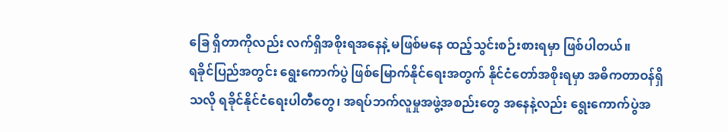ခြေ ရှိတာကိုလည်း လက်ရှိအစိုးရအနေနဲ့ မဖြစ်မနေ ထည့်သွင်းစဉ်းစားရမှာ ဖြစ်ပါတယ်။
ရခိုင်ပြည်အတွင်း ရွေးကောက်ပွဲ ဖြစ်မြောက်နိုင်ရေးအတွက် နိုင်ငံတော်အစိုးရမှာ အဓိကတာဝန်ရှိသလို ရခိုင်နိုင်ငံရေးပါတီတွေ၊ အရပ်ဘက်လူမှုအဖွဲ့အစည်းတွေ အနေနဲ့လည်း ရွေးကောက်ပွဲအ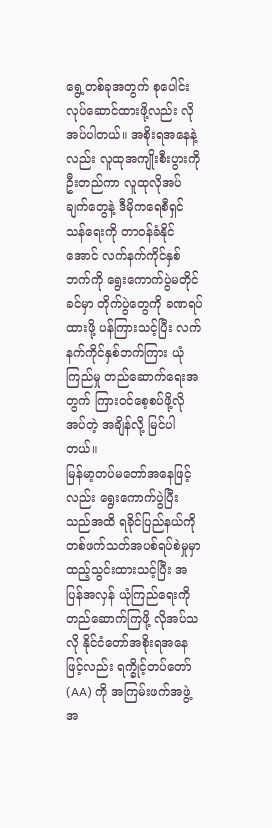ရွေ့တစ်ခုအတွက် စုပေါင်းလုပ်ဆောင်ထားဖို့လည်း လိုအပ်ပါတယ်။ အစိုးရအနေနဲ့လည်း လူထုအကျိုးစီးပွားကို ဦးတည်ကာ လူထုလိုအပ်ချက်တွေနဲ့ ဒီမိုကရေစီရှင်သန်ရေးကို တာဝန်ခံနိုင်အောင် လက်နက်ကိုင်နှစ်ဘက်ကို ရွေးကောက်ပွဲမတိုင်ခင်မှာ တိုက်ပွဲတွေကို ခဏရပ်ထားဖို့ ပန်ကြားသင့်ပြီး လက်နက်ကိုင်နှစ်ဘက်ကြား ယုံကြည်မှု တည်ဆောက်ရေးအတွက် ကြားဝင်စေ့စပ်ဖို့လိုအပ်တဲ့ အချိန်လို့ မြင်ပါတယ်။
မြန်မာ့တပ်မတော်အနေဖြင့်လည်း ရွေးကောက်ပွဲပြီးသည်အထိ ရခိုင်ပြည်နယ်ကို တစ်ဖက်သတ်အပစ်ရပ်စဲမှုမှာ ထည့်သွင်းထားသင့်ပြီး အပြန်အလှန် ယုံကြည်ရေးကို တည်ဆောက်ကြဖို့ လိုအပ်သလို နိုင်ငံတော်အစိုးရအနေဖြင့်လည်း ရက္ခိုင့်တပ်တော် (AA) ကို အကြမ်းဖက်အဖွဲ့အ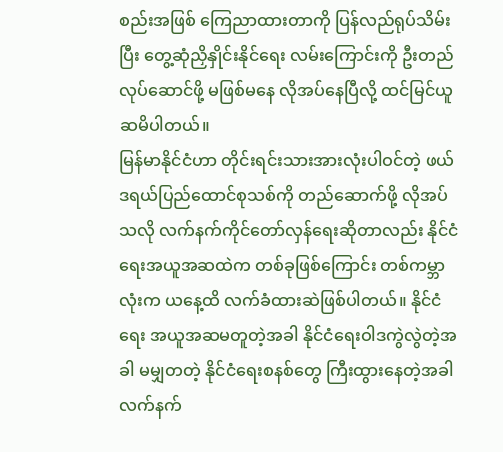စည်းအဖြစ် ကြေညာထားတာကို ပြန်လည်ရုပ်သိမ်းပြီး တွေ့ဆုံညှိနှိုင်းနိုင်ရေး လမ်းကြောင်းကို ဦးတည်လုပ်ဆောင်ဖို့ မဖြစ်မနေ လိုအပ်နေပြီလို့ ထင်မြင်ယူဆမိပါတယ်။
မြန်မာနိုင်ငံဟာ တိုင်းရင်းသားအားလုံးပါဝင်တဲ့ ဖယ်ဒရယ်ပြည်ထောင်စုသစ်ကို တည်ဆောက်ဖို့ လိုအပ်သလို လက်နက်ကိုင်တော်လှန်ရေးဆိုတာလည်း နိုင်ငံရေးအယူအဆထဲက တစ်ခုဖြစ်ကြောင်း တစ်ကမ္ဘာလုံးက ယနေ့ထိ လက်ခံထားဆဲဖြစ်ပါတယ်။ နိုင်ငံရေး အယူအဆမတူတဲ့အခါ နိုင်ငံရေးဝါဒကွဲလွဲတဲ့အခါ မမျှတတဲ့ နိုင်ငံရေးစနစ်တွေ ကြီးထွားနေတဲ့အခါ လက်နက်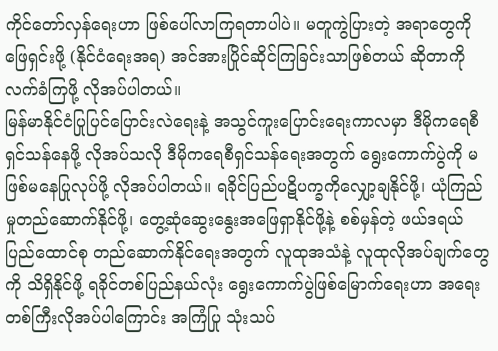ကိုင်တော်လှန်ရေးဟာ ဖြစ်ပေါ်လာကြရတာပါပဲ။ မတူကွဲပြားတဲ့ အရာတွေကိုဖြေရှင်းဖို့ (နိုင်ငံရေးအရ) အင်အားပြိုင်ဆိုင်ကြခြင်းသာဖြစ်တယ် ဆိုတာကို လက်ခံကြဖို့ လိုအပ်ပါတယ်။
မြန်မာနိုင်ငံပြုပြင်ပြောင်းလဲရေးနဲ့ အသွင်ကူးပြောင်းရေးကာလမှာ ဒီမိုကရေစီရှင်သန်နေဖို့ လိုအပ်သလို ဒီမိုကရေစီရှင်သန်ရေးအတွက် ရွေးကောက်ပွဲကို မဖြစ်မနေပြုလုပ်ဖို့ လိုအပ်ပါတယ်။ ရခိုင်ပြည်ပဋိပက္ခကိုလျှော့ချနိုင်ဖို့၊ ယုံကြည်မှုတည်ဆောက်နိုင်ဖို့၊ တွေ့ဆုံဆွေးနွေးအဖြေရှာနိုင်ဖို့နဲ့ စစ်မှန်တဲ့ ဖယ်ဒရယ်ပြည်ထောင်စု တည်ဆောက်နိုင်ရေးအတွက် လူထုအသံနဲ့ လူထုလိုအပ်ချက်တွေကို သိရှိနိုင်ဖို့ ရခိုင်တစ်ပြည်နယ်လုံး ရွေးကောက်ပွဲဖြစ်မြောက်ရေးဟာ အရေးတစ်ကြီးလိုအပ်ပါကြောင်း အကြံပြု သုံးသပ်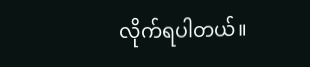လိုက်ရပါတယ်။